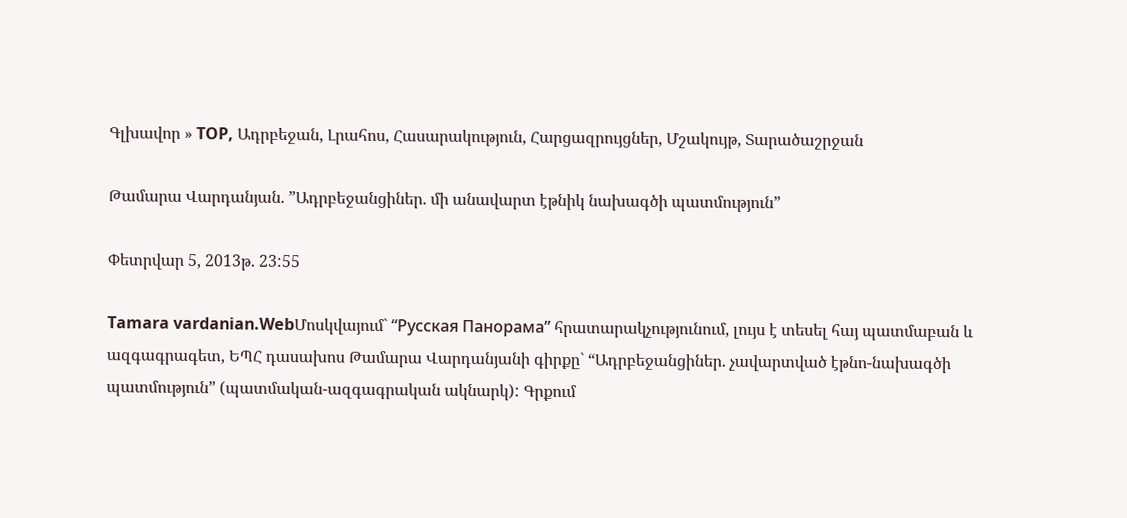Գլխավոր » TOP, Ադրբեջան, Լրահոս, Հասարակություն, Հարցազրույցներ, Մշակույթ, Տարածաշրջան

Թամարա Վարդանյան. ”Ադրբեջանցիներ. մի անավարտ էթնիկ նախագծի պատմություն”

Փետրվար 5, 2013թ. 23:55

Tamara vardanian.WebՄոսկվայում` “Русская Панорама” հրատարակչությունում, լույս է տեսել հայ պատմաբան և ազգագրագետ, ԵՊՀ դասախոս Թամարա Վարդանյանի գիրքը` “Ադրբեջանցիներ. չավարտված էթնո-նախագծի պատմություն” (պատմական-ազգագրական ակնարկ): Գրքում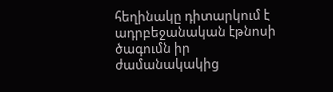հեղինակը դիտարկում է ադրբեջանական էթնոսի ծագումն իր ժամանակակից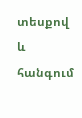տեսքով և հանգում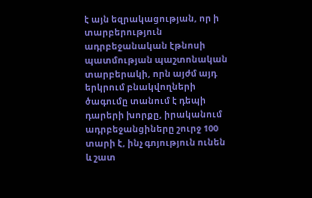է այն եզրակացության, որ ի տարբերություն ադրբեջանական էթնոսի պատմության պաշտոնական տարբերակի, որն այժմ այդ երկրում բնակվողների ծագումը տանում է դեպի դարերի խորքը, իրականում ադրբեջանցիները շուրջ 100 տարի է, ինչ գոյություն ունեն և շատ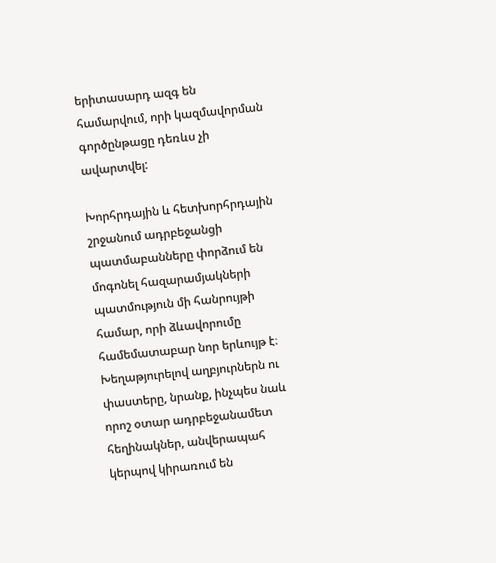երիտասարդ ազգ են համարվում, որի կազմավորման գործընթացը դեռևս չի ավարտվել:

Խորհրդային և հետխորհրդային շրջանում ադրբեջանցի պատմաբանները փորձում են մոգոնել հազարամյակների պատմություն մի հանրույթի համար, որի ձևավորումը համեմատաբար նոր երևույթ է։ Խեղաթյուրելով աղբյուրներն ու փաստերը, նրանք, ինչպես նաև որոշ օտար ադրբեջանամետ հեղինակներ, անվերապահ կերպով կիրառում են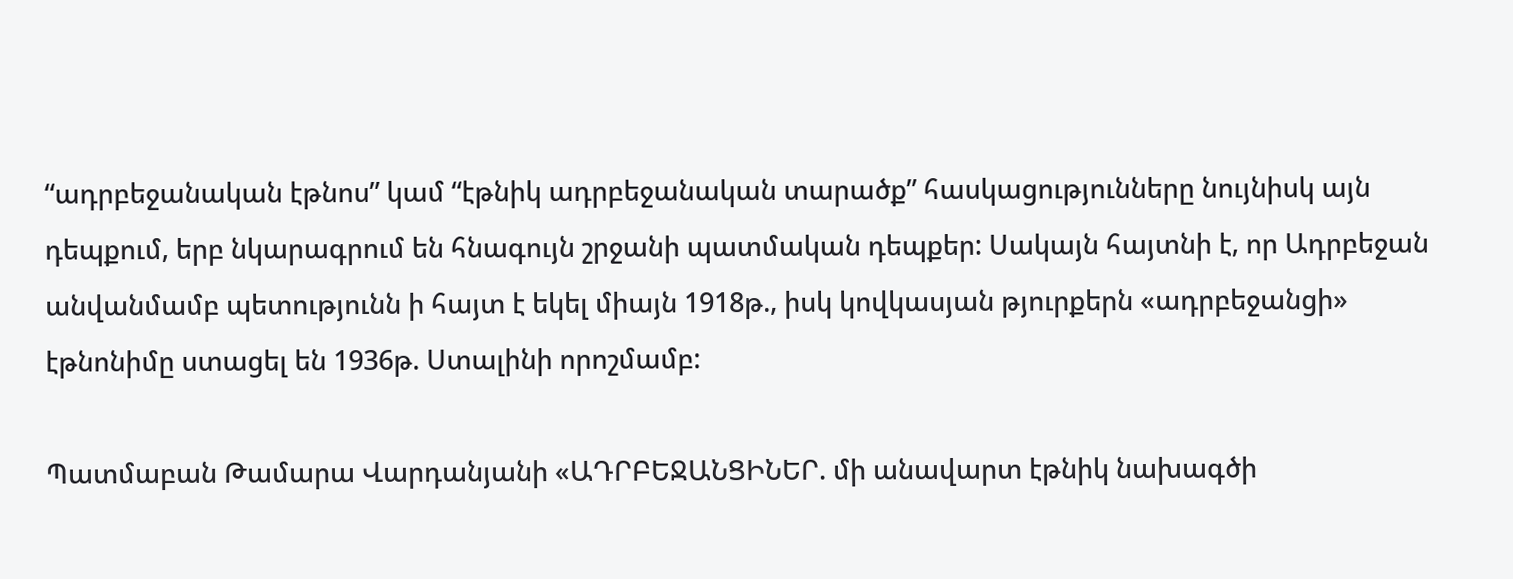“ադրբեջանական էթնոս” կամ “էթնիկ ադրբեջանական տարածք” հասկացությունները նույնիսկ այն դեպքում, երբ նկարագրում են հնագույն շրջանի պատմական դեպքեր: Սակայն հայտնի է, որ Ադրբեջան անվանմամբ պետությունն ի հայտ է եկել միայն 1918թ., իսկ կովկասյան թյուրքերն «ադրբեջանցի» էթնոնիմը ստացել են 1936թ. Ստալինի որոշմամբ:

Պատմաբան Թամարա Վարդանյանի «ԱԴՐԲԵՋԱՆՑԻՆԵՐ. մի անավարտ էթնիկ նախագծի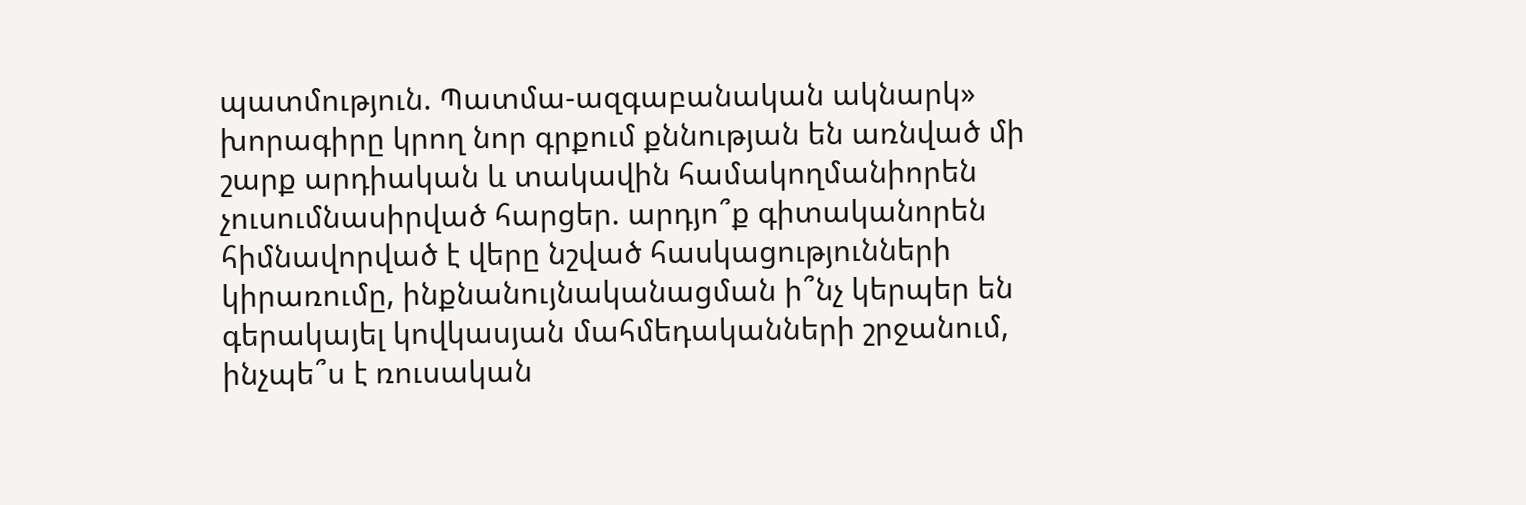պատմություն. Պատմա-ազգաբանական ակնարկ» խորագիրը կրող նոր գրքում քննության են առնված մի շարք արդիական և տակավին համակողմանիորեն չուսումնասիրված հարցեր. արդյո՞ք գիտականորեն հիմնավորված է վերը նշված հասկացությունների կիրառումը, ինքնանույնականացման ի՞նչ կերպեր են գերակայել կովկասյան մահմեդականների շրջանում, ինչպե՞ս է ռուսական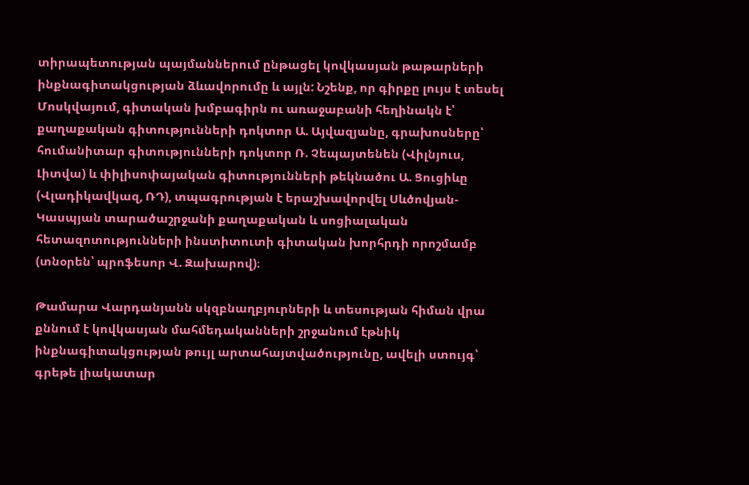տիրապետության պայմաններում ընթացել կովկասյան թաթարների ինքնագիտակցության ձևավորումը և այլն: Նշենք, որ գիրքը լույս է տեսել Մոսկվայում, գիտական խմբագիրն ու առաջաբանի հեղինակն է՝ քաղաքական գիտությունների դոկտոր Ա. Այվազյանը, գրախոսները՝ հումանիտար գիտությունների դոկտոր Ռ. Չեպայտենեն (Վիլնյուս, Լիտվա) և փիլիսոփայական գիտությունների թեկնածու Ա. Ցուցիևը (Վլադիկավկազ, ՌԴ), տպագրության է երաշխավորվել Սևծովյան-Կասպյան տարածաշրջանի քաղաքական և սոցիալական հետազոտությունների ինստիտուտի գիտական խորհրդի որոշմամբ (տնօրեն՝ պրոֆեսոր Վ. Զախարով)։

Թամարա Վարդանյանն սկզբնաղբյուրների և տեսության հիման վրա քննում է կովկասյան մահմեդականների շրջանում էթնիկ ինքնագիտակցության թույլ արտահայտվածությունը, ավելի ստույգ՝ գրեթե լիակատար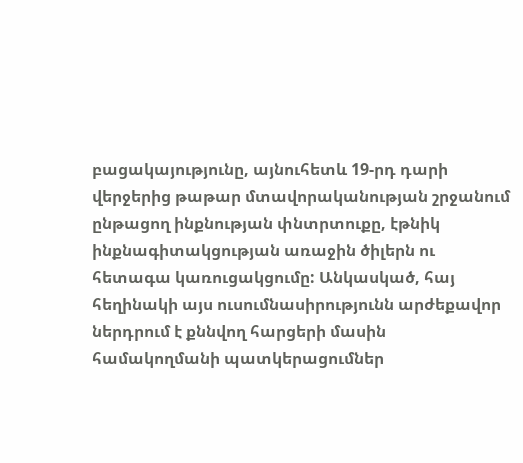բացակայությունը, այնուհետև 19-րդ դարի վերջերից թաթար մտավորականության շրջանում ընթացող ինքնության փնտրտուքը, էթնիկ ինքնագիտակցության առաջին ծիլերն ու հետագա կառուցակցումը: Անկասկած, հայ հեղինակի այս ուսումնասիրությունն արժեքավոր ներդրում է քննվող հարցերի մասին համակողմանի պատկերացումներ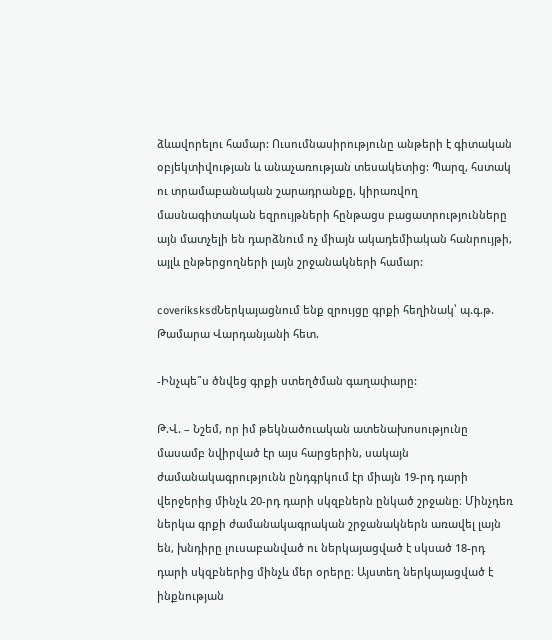ձևավորելու համար: Ուսումնասիրությունը անթերի է գիտական օբյեկտիվության և անաչառության տեսակետից: Պարզ, հստակ ու տրամաբանական շարադրանքը, կիրառվող մասնագիտական եզրույթների հընթացս բացատրությունները այն մատչելի են դարձնում ոչ միայն ակադեմիական հանրույթի, այլև ընթերցողների լայն շրջանակների համար:

coveriksksdՆերկայացնում ենք զրույցը գրքի հեղինակ՝ պ.գ.թ. Թամարա Վարդանյանի հետ.

-Ինչպե՞ս ծնվեց գրքի ստեղծման գաղափարը:

Թ.Վ. – Նշեմ, որ իմ թեկնածուական ատենախոսությունը մասամբ նվիրված էր այս հարցերին, սակայն ժամանակագրությունն ընդգրկում էր միայն 19-րդ դարի վերջերից մինչև 20-րդ դարի սկզբներն ընկած շրջանը։ Մինչդեռ ներկա գրքի ժամանակագրական շրջանակներն առավել լայն են, խնդիրը լուսաբանված ու ներկայացված է սկսած 18-րդ դարի սկզբներից մինչև մեր օրերը։ Այստեղ ներկայացված է ինքնության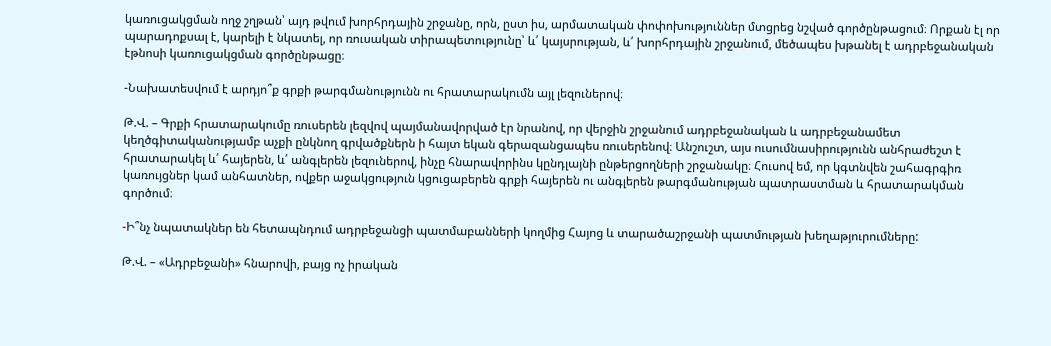կառուցակցման ողջ շղթան՝ այդ թվում խորհրդային շրջանը, որն, ըստ իս, արմատական փոփոխություններ մտցրեց նշված գործընթացում։ Որքան էլ որ պարադոքսալ է, կարելի է նկատել, որ ռուսական տիրապետությունը՝ և՛ կայսրության, և՛ խորհրդային շրջանում, մեծապես խթանել է ադրբեջանական էթնոսի կառուցակցման գործընթացը։

-Նախատեսվում է արդյո՞ք գրքի թարգմանությունն ու հրատարակումն այլ լեզուներով։

Թ.Վ. – Գրքի հրատարակումը ռուսերեն լեզվով պայմանավորված էր նրանով, որ վերջին շրջանում ադրբեջանական և ադրբեջանամետ կեղծգիտականությամբ աչքի ընկնող գրվածքներն ի հայտ եկան գերազանցապես ռուսերենով։ Անշուշտ, այս ուսումնասիրությունն անհրաժեշտ է հրատարակել և՛ հայերեն, և՛ անգլերեն լեզուներով, ինչը հնարավորինս կընդլայնի ընթերցողների շրջանակը։ Հուսով եմ, որ կգտնվեն շահագրգիռ կառույցներ կամ անհատներ, ովքեր աջակցություն կցուցաբերեն գրքի հայերեն ու անգլերեն թարգմանության պատրաստման և հրատարակման գործում։

-Ի՞նչ նպատակներ են հետապնդում ադրբեջանցի պատմաբանների կողմից Հայոց և տարածաշրջանի պատմության խեղաթյուրումները:

Թ.Վ. – «Ադրբեջանի» հնարովի, բայց ոչ իրական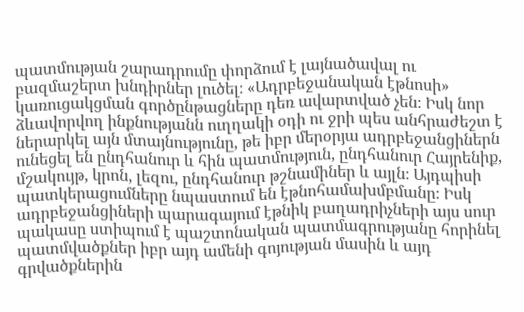պատմության շարադրումը փորձում է լայնածավալ ու բազմաշերտ խնդիրներ լուծել։ «Ադրբեջանական էթնոսի» կառուցակցման գործընթացները դեռ ավարտված չեն։ Իսկ նոր ձևավորվող ինքնությանն ուղղակի օդի ու ջրի պես անհրաժեշտ է ներարկել այն մտայնությունը, թե իբր մերօրյա ադրբեջանցիներն ունեցել են ընդհանուր և հին պատմություն, ընդհանուր Հայրենիք, մշակույթ, կրոն, լեզու, ընդհանուր թշնամիներ և այլն։ Այդպիսի պատկերացումները նպաստում են էթնոհամախմբմանը։ Իսկ ադրբեջանցիների պարագայում էթնիկ բաղադրիչների այս սուր պակասը ստիպում է պաշտոնական պատմագրությանը հորինել պատմվածքներ իբր այդ ամենի գոյության մասին և այդ գրվածքներին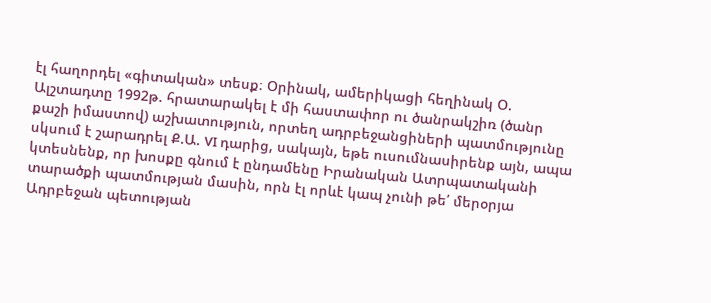էլ հաղորդել «գիտական» տեսք։ Օրինակ, ամերիկացի հեղինակ Օ. Ալշտադտը 1992թ. հրատարակել է մի հաստափոր ու ծանրակշիռ (ծանր քաշի իմաստով) աշխատություն, որտեղ ադրբեջանցիների պատմությունը սկսում է շարադրել Ք.Ա. VI դարից, սակայն, եթե ուսումնասիրենք այն, ապա կտեսնենք, որ խոսքը գնում է ընդամենը Իրանական Ատրպատականի տարածքի պատմության մասին, որն էլ որևէ կապ չունի թե՛ մերօրյա Ադրբեջան պետության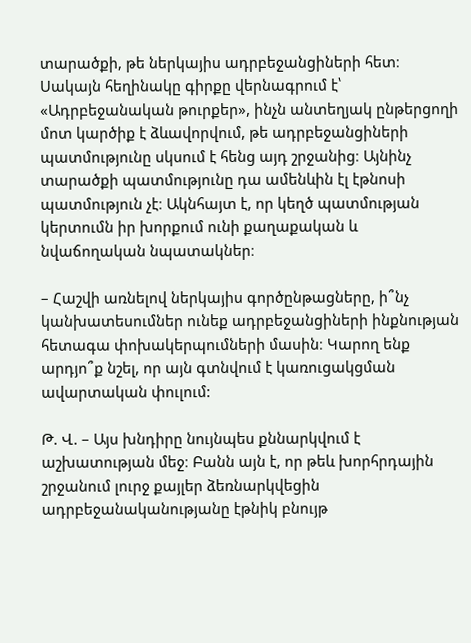տարածքի, թե ներկայիս ադրբեջանցիների հետ։ Սակայն հեղինակը գիրքը վերնագրում է՝ «Ադրբեջանական թուրքեր», ինչն անտեղյակ ընթերցողի մոտ կարծիք է ձևավորվում, թե ադրբեջանցիների պատմությունը սկսում է հենց այդ շրջանից։ Այնինչ տարածքի պատմությունը դա ամենևին էլ էթնոսի պատմություն չէ։ Ակնհայտ է, որ կեղծ պատմության կերտումն իր խորքում ունի քաղաքական և նվաճողական նպատակներ։

– Հաշվի առնելով ներկայիս գործընթացները, ի՞նչ կանխատեսումներ ունեք ադրբեջանցիների ինքնության հետագա փոխակերպումների մասին։ Կարող ենք արդյո՞ք նշել, որ այն գտնվում է կառուցակցման ավարտական փուլում:

Թ. Վ. – Այս խնդիրը նույնպես քննարկվում է աշխատության մեջ։ Բանն այն է, որ թեև խորհրդային շրջանում լուրջ քայլեր ձեռնարկվեցին ադրբեջանականությանը էթնիկ բնույթ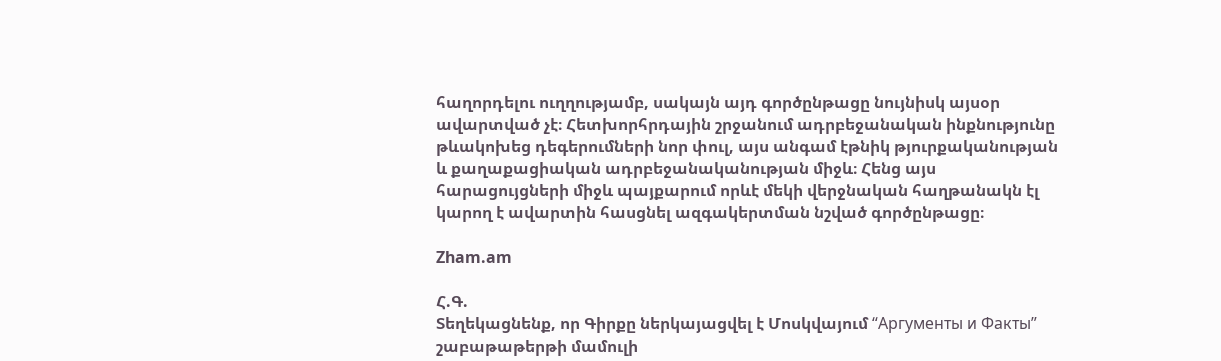հաղորդելու ուղղությամբ, սակայն այդ գործընթացը նույնիսկ այսօր ավարտված չէ։ Հետխորհրդային շրջանում ադրբեջանական ինքնությունը թևակոխեց դեգերումների նոր փուլ, այս անգամ էթնիկ թյուրքականության և քաղաքացիական ադրբեջանականության միջև։ Հենց այս հարացույցների միջև պայքարում որևէ մեկի վերջնական հաղթանակն էլ կարող է ավարտին հասցնել ազգակերտման նշված գործընթացը։

Zham.am

Հ.Գ.
Տեղեկացնենք, որ Գիրքը ներկայացվել է Մոսկվայում “Аргументы и Факты” շաբաթաթերթի մամուլի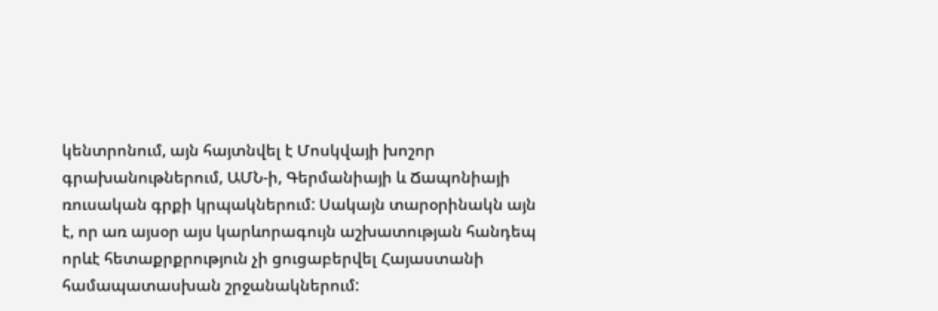կենտրոնում, այն հայտնվել է Մոսկվայի խոշոր գրախանութներում, ԱՄՆ-ի, Գերմանիայի և Ճապոնիայի ռուսական գրքի կրպակներում: Սակայն տարօրինակն այն է, որ առ այսօր այս կարևորագույն աշխատության հանդեպ որևէ հետաքրքրություն չի ցուցաբերվել Հայաստանի համապատասխան շրջանակներում: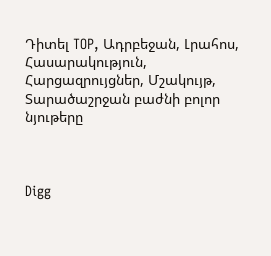Դիտել TOP, Ադրբեջան, Լրահոս, Հասարակություն, Հարցազրույցներ, Մշակույթ, Տարածաշրջան բաժնի բոլոր նյութերը



Digg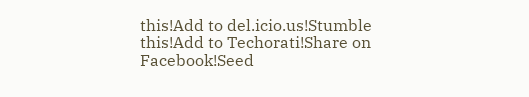this!Add to del.icio.us!Stumble this!Add to Techorati!Share on Facebook!Seed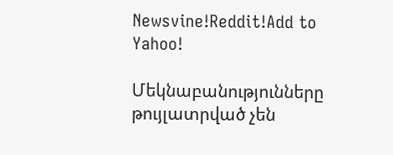Newsvine!Reddit!Add to Yahoo!

Մեկնաբանությունները թույլատրված չեն